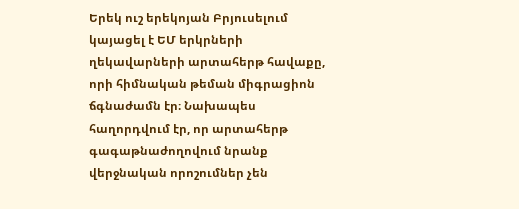Երեկ ուշ երեկոյան Բրյուսելում կայացել է ԵՄ երկրների ղեկավարների արտահերթ հավաքը, որի հիմնական թեման միգրացիոն ճգնաժամն էր։ Նախապես հաղորդվում էր, որ արտահերթ գագաթնաժողովում նրանք վերջնական որոշումներ չեն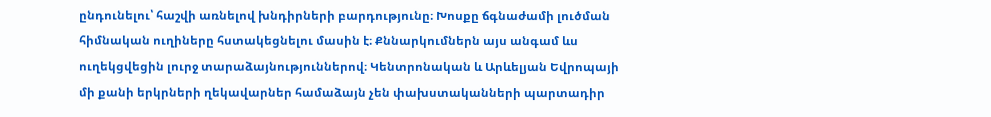ընդունելու՝ հաշվի առնելով խնդիրների բարդությունը։ Խոսքը ճգնաժամի լուծման հիմնական ուղիները հստակեցնելու մասին է։ Քննարկումներն այս անգամ ևս ուղեկցվեցին լուրջ տարաձայնություններով։ Կենտրոնական և Արևելյան Եվրոպայի մի քանի երկրների ղեկավարներ համաձայն չեն փախստականների պարտադիր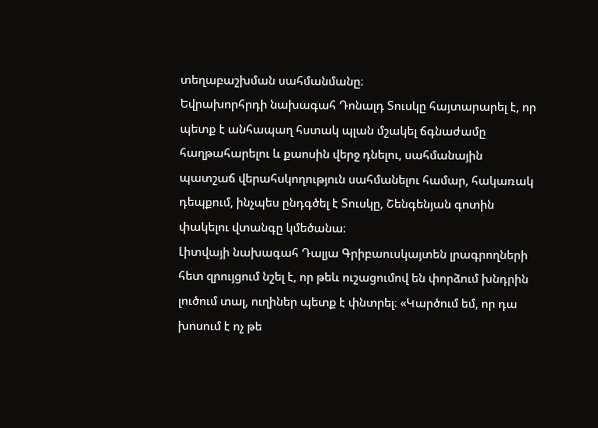տեղաբաշխման սահմանմանը։
Եվրախորհրդի նախագահ Դոնալդ Տուսկը հայտարարել է, որ պետք է անհապաղ հստակ պլան մշակել ճգնաժամը հաղթահարելու և քաոսին վերջ դնելու, սահմանային պատշաճ վերահսկողություն սահմանելու համար, հակառակ դեպքում, ինչպես ընդգծել է Տուսկը, Շենգենյան գոտին փակելու վտանգը կմեծանա։
Լիտվայի նախագահ Դալյա Գրիբաուսկայտեն լրագրողների հետ զրույցում նշել է, որ թեև ուշացումով են փորձում խնդրին լուծում տալ, ուղիներ պետք է փնտրել։ «Կարծում եմ, որ դա խոսում է ոչ թե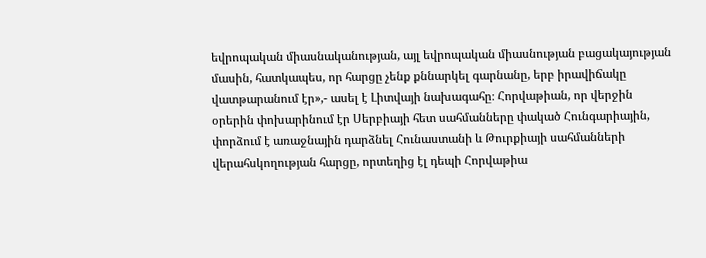եվրոպական միասնականության, այլ եվրոպական միասնության բացակայության մասին, հատկապես, որ հարցը չենք քննարկել գարնանը, երբ իրավիճակը վատթարանում էր»,- ասել է Լիտվայի նախագահը։ Հորվաթիան, որ վերջին օրերին փոխարինում էր Սերբիայի հետ սահմանները փակած Հունգարիային, փորձում է առաջնային դարձնել Հունաստանի և Թուրքիայի սահմանների վերահսկողության հարցը, որտեղից էլ դեպի Հորվաթիա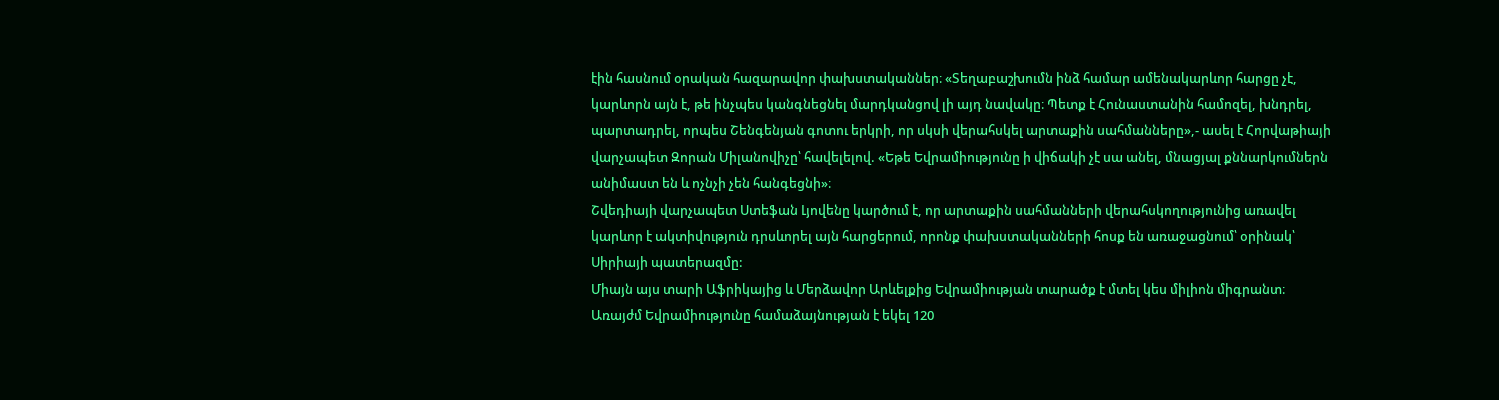էին հասնում օրական հազարավոր փախստականներ։ «Տեղաբաշխումն ինձ համար ամենակարևոր հարցը չէ, կարևորն այն է, թե ինչպես կանգնեցնել մարդկանցով լի այդ նավակը։ Պետք է Հունաստանին համոզել, խնդրել, պարտադրել, որպես Շենգենյան գոտու երկրի, որ սկսի վերահսկել արտաքին սահմանները»,- ասել է Հորվաթիայի վարչապետ Զորան Միլանովիչը՝ հավելելով. «Եթե Եվրամիությունը ի վիճակի չէ սա անել, մնացյալ քննարկումներն անիմաստ են և ոչնչի չեն հանգեցնի»։
Շվեդիայի վարչապետ Ստեֆան Լյովենը կարծում է, որ արտաքին սահմանների վերահսկողությունից առավել կարևոր է ակտիվություն դրսևորել այն հարցերում, որոնք փախստականների հոսք են առաջացնում՝ օրինակ՝ Սիրիայի պատերազմը:
Միայն այս տարի Աֆրիկայից և Մերձավոր Արևելքից Եվրամիության տարածք է մտել կես միլիոն միգրանտ։ Առայժմ Եվրամիությունը համաձայնության է եկել 120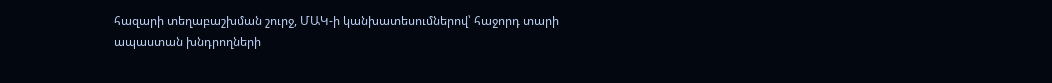հազարի տեղաբաշխման շուրջ, ՄԱԿ-ի կանխատեսումներով՝ հաջորդ տարի ապաստան խնդրողների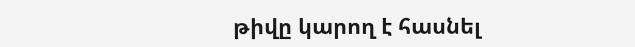թիվը կարող է հասնել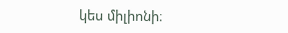կես միլիոնի։